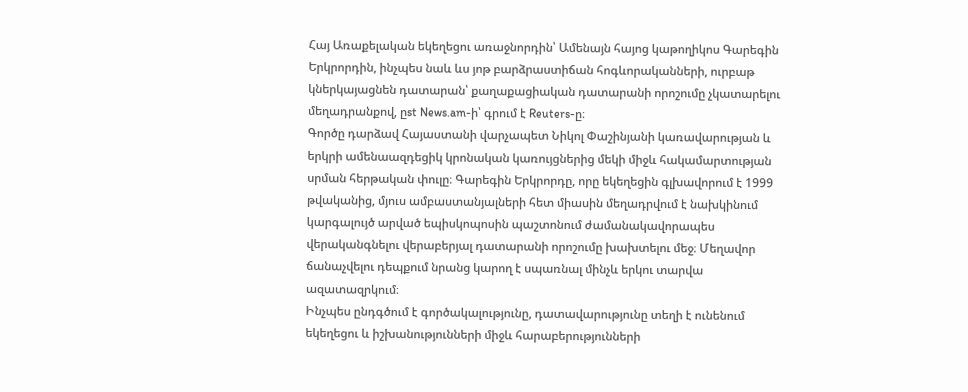Հայ Առաքելական եկեղեցու առաջնորդին՝ Ամենայն հայոց կաթողիկոս Գարեգին Երկրորդին, ինչպես նաև ևս յոթ բարձրաստիճան հոգևորականների, ուրբաթ կներկայացնեն դատարան՝ քաղաքացիական դատարանի որոշումը չկատարելու մեղադրանքով, ըst News.am-ի՝ գրում է Reuters-ը։
Գործը դարձավ Հայաստանի վարչապետ Նիկոլ Փաշինյանի կառավարության և երկրի ամենաազդեցիկ կրոնական կառույցներից մեկի միջև հակամարտության սրման հերթական փուլը։ Գարեգին Երկրորդը, որը եկեղեցին գլխավորում է 1999 թվականից, մյուս ամբաստանյալների հետ միասին մեղադրվում է նախկինում կարգալույծ արված եպիսկոպոսին պաշտոնում ժամանակավորապես վերականգնելու վերաբերյալ դատարանի որոշումը խախտելու մեջ։ Մեղավոր ճանաչվելու դեպքում նրանց կարող է սպառնալ մինչև երկու տարվա ազատազրկում։
Ինչպես ընդգծում է գործակալությունը, դատավարությունը տեղի է ունենում եկեղեցու և իշխանությունների միջև հարաբերությունների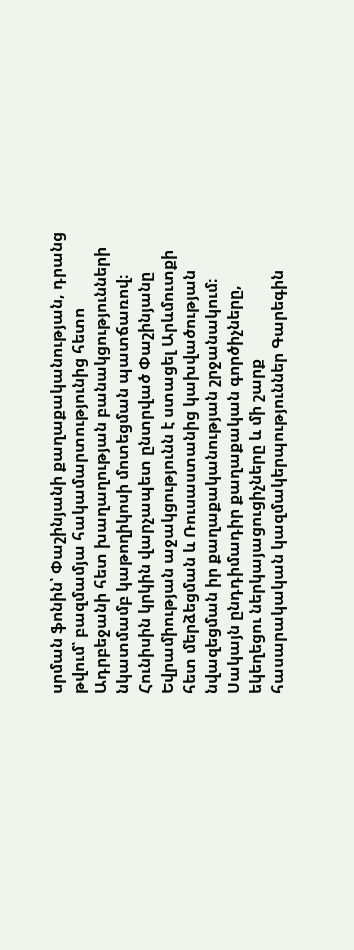սրման ֆոնին՝ Փաշինյանի քաղաքականության, դրանց թվում՝ բազմամյա հակամարտությունից հետո Ադրբեջանի հետ խաղաղության բանակցությունների նկատմամբ կաթողիկոսի մոտեցման պատճառով։
Հունիսին կրկին վարչապետ ընտրված Փաշինյանը Եվրամիության աջակցությունն է ստացել Արևմուտքի հետ մերձեցման և Ռուսաստանից կախվածության նվազեցման իր քաղաքականության շրջանակում։ Սակայն ընդդիմադիր քաղաքական գործիչները, եկեղեցու ներկայացուցիչները և մի շարք հասարակական կազմակերպություններ Գարեգին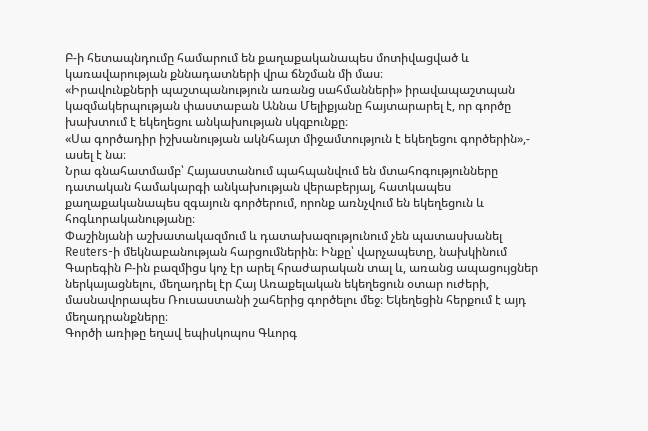Բ-ի հետապնդումը համարում են քաղաքականապես մոտիվացված և կառավարության քննադատների վրա ճնշման մի մաս։
«Իրավունքների պաշտպանություն առանց սահմանների» իրավապաշտպան կազմակերպության փաստաբան Աննա Մելիքյանը հայտարարել է, որ գործը խախտում է եկեղեցու անկախության սկզբունքը։
«Սա գործադիր իշխանության ակնհայտ միջամտություն է եկեղեցու գործերին»,- ասել է նա։
Նրա գնահատմամբ՝ Հայաստանում պահպանվում են մտահոգությունները դատական համակարգի անկախության վերաբերյալ, հատկապես քաղաքականապես զգայուն գործերում, որոնք առնչվում են եկեղեցուն և հոգևորականությանը։
Փաշինյանի աշխատակազմում և դատախազությունում չեն պատասխանել Reuters-ի մեկնաբանության հարցումներին։ Ինքը՝ վարչապետը, նախկինում Գարեգին Բ-ին բազմիցս կոչ էր արել հրաժարական տալ և, առանց ապացույցներ ներկայացնելու, մեղադրել էր Հայ Առաքելական եկեղեցուն օտար ուժերի, մասնավորապես Ռուսաստանի շահերից գործելու մեջ։ Եկեղեցին հերքում է այդ մեղադրանքները։
Գործի առիթը եղավ եպիսկոպոս Գևորգ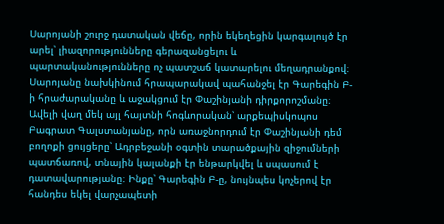Սարոյանի շուրջ դատական վեճը, որին եկեղեցին կարգալույծ էր արել՝ լիազորությունները գերազանցելու և պարտականությունները ոչ պատշաճ կատարելու մեղադրանքով։ Սարոյանը նախկինում հրապարակավ պահանջել էր Գարեգին Բ-ի հրաժարականը և աջակցում էր Փաշինյանի դիրքորոշմանը։
Ավելի վաղ մեկ այլ հայտնի հոգևորական՝ արքեպիսկոպոս Բագրատ Գալստանյանը, որն առաջնորդում էր Փաշինյանի դեմ բողոքի ցույցերը՝ Ադրբեջանի օգտին տարածքային զիջումների պատճառով, տնային կալանքի էր ենթարկվել և սպասում է դատավարությանը։ Ինքը՝ Գարեգին Բ-ը, նույնպես կոչերով էր հանդես եկել վարչապետի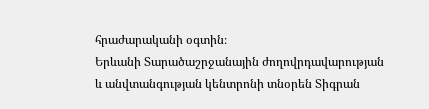հրաժարականի օգտին։
Երևանի Տարածաշրջանային ժողովրդավարության և անվտանգության կենտրոնի տնօրեն Տիգրան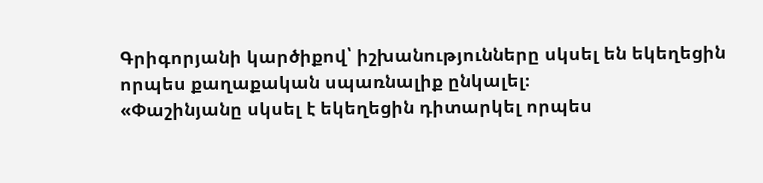Գրիգորյանի կարծիքով՝ իշխանությունները սկսել են եկեղեցին որպես քաղաքական սպառնալիք ընկալել։
«Փաշինյանը սկսել է եկեղեցին դիտարկել որպես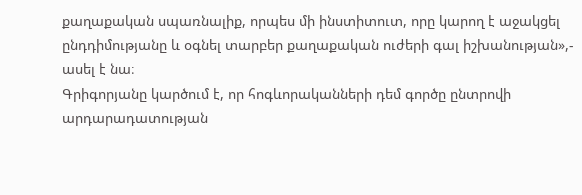քաղաքական սպառնալիք, որպես մի ինստիտուտ, որը կարող է աջակցել ընդդիմությանը և օգնել տարբեր քաղաքական ուժերի գալ իշխանության»,- ասել է նա։
Գրիգորյանը կարծում է, որ հոգևորականների դեմ գործը ընտրովի արդարադատության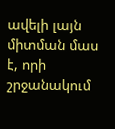ավելի լայն միտման մաս է, որի շրջանակում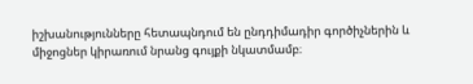իշխանությունները հետապնդում են ընդդիմադիր գործիչներին և միջոցներ կիրառում նրանց գույքի նկատմամբ։